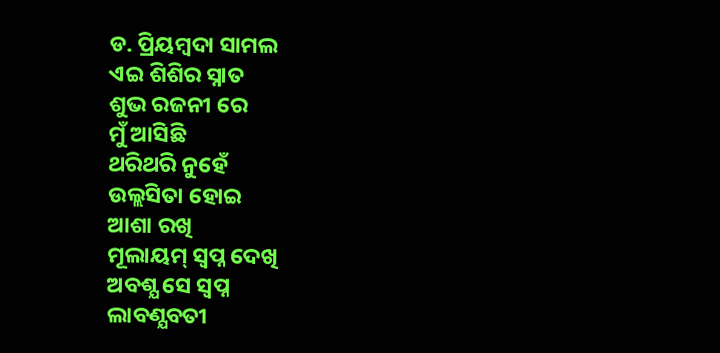ଡ. ପ୍ରିୟମ୍ବଦା ସାମଲ
ଏଇ ଶିଶିର ସ୍ନାତ
ଶୁଭ ରଜନୀ ରେ
ମୁଁ ଆସିଛି
ଥରିଥରି ନୁହେଁ
ଉଲ୍ଲସିତା ହୋଇ
ଆଶା ରଖି
ମୂଲାୟମ୍ ସ୍ବପ୍ନ ଦେଖି
ଅବଶ୍ଯ ସେ ସ୍ବପ୍ନ
ଲାବଣ୍ଯବତୀ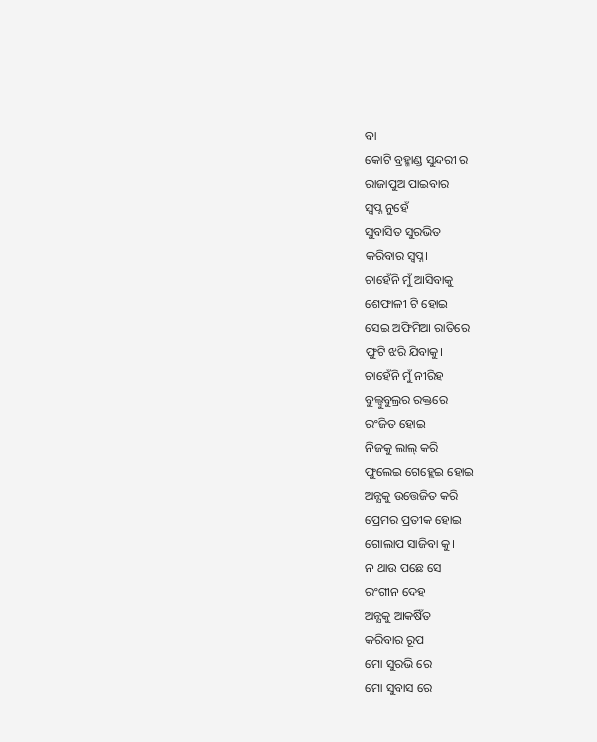ବା
କୋଟି ବ୍ରହ୍ମାଣ୍ଡ ସୁନ୍ଦରୀ ର
ରାଜାପୁଅ ପାଇବାର
ସ୍ବପ୍ନ ନୁହେଁ
ସୁବାସିତ ସୁରଭିତ
କରିବାର ସ୍ବପ୍ନ।
ଚାହେଁନି ମୁଁ ଆସିବାକୁ
ଶେଫାଳୀ ଟି ହୋଇ
ସେଇ ଅଫିମିଆ ରାତିରେ
ଫୁଟି ଝରି ଯିବାକୁ।
ଚାହେଁନି ମୁଁ ନୀରିହ
ବୁଲ୍ବୁବୁଲ୍ରର ରକ୍ତରେ
ରଂଜିତ ହୋଇ
ନିଜକୁ ଲାଲ୍ କରି
ଫୁଲେଇ ଗେହ୍ଲେଇ ହୋଇ
ଅନ୍ଯକୁ ଉତ୍ତେଜିତ କରି
ପ୍ରେମର ପ୍ରତୀକ ହୋଇ
ଗୋଲାପ ସାଜିବା କୁ।
ନ ଥାଉ ପଛେ ସେ
ରଂଗୀନ ଦେହ
ଅନ୍ଯକୁ ଆକଷିଁତ
କରିବାର ରୂପ
ମୋ ସୁରଭି ରେ
ମୋ ସୁବାସ ରେ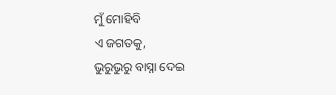ମୁଁ ମୋହିବି
ଏ ଜଗତକୁ,
ଭୁରୁଭୁରୁ ବାସ୍ନା ଦେଇ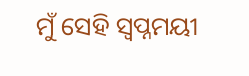ମୁଁ ସେହି ସ୍ବପ୍ନମୟୀ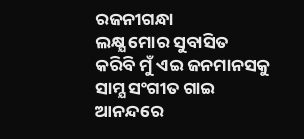ରଜନୀଗନ୍ଧା
ଲକ୍ଷ୍ଯ ମୋର ସୁବାସିତ
କରିବି ମୁଁ ଏଇ ଜନମାନସକୁ
ସାମ୍ଯ ସଂଗୀତ ଗାଇ
ଆନନ୍ଦରେ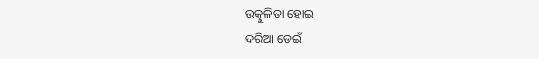ଉତ୍କୁଳିତା ହୋଇ
ଦରିଆ ଡେଇଁ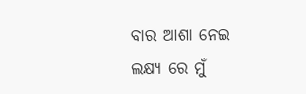ବାର ଆଶା ନେଇ
ଲକ୍ଷ୍ଯ ରେ ମୁଁ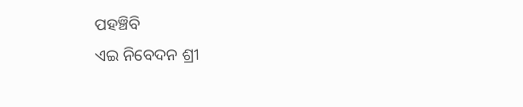ପହଞ୍ଚିବି
ଏଇ ନିବେଦନ ଶ୍ରୀ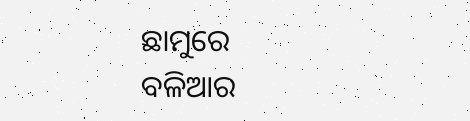ଛାମୁରେ
ବଳିଆର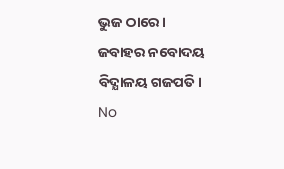ଭୁଜ ଠାରେ।
ଜବାହର ନବୋଦୟ ବିଦ୍ଯାଳୟ ଗଜପତି।
No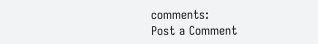comments:
Post a Comment